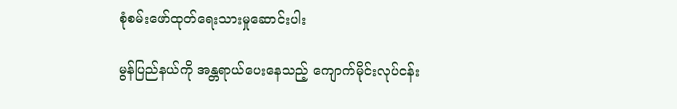စုံစမ်းဖော်ထုတ်ရေးသားမှုဆောင်းပါး

မွန်ပြည်နယ်ကို အန္တရာယ်ပေးနေသည့် ကျောက်မိုင်းလုပ်ငန်း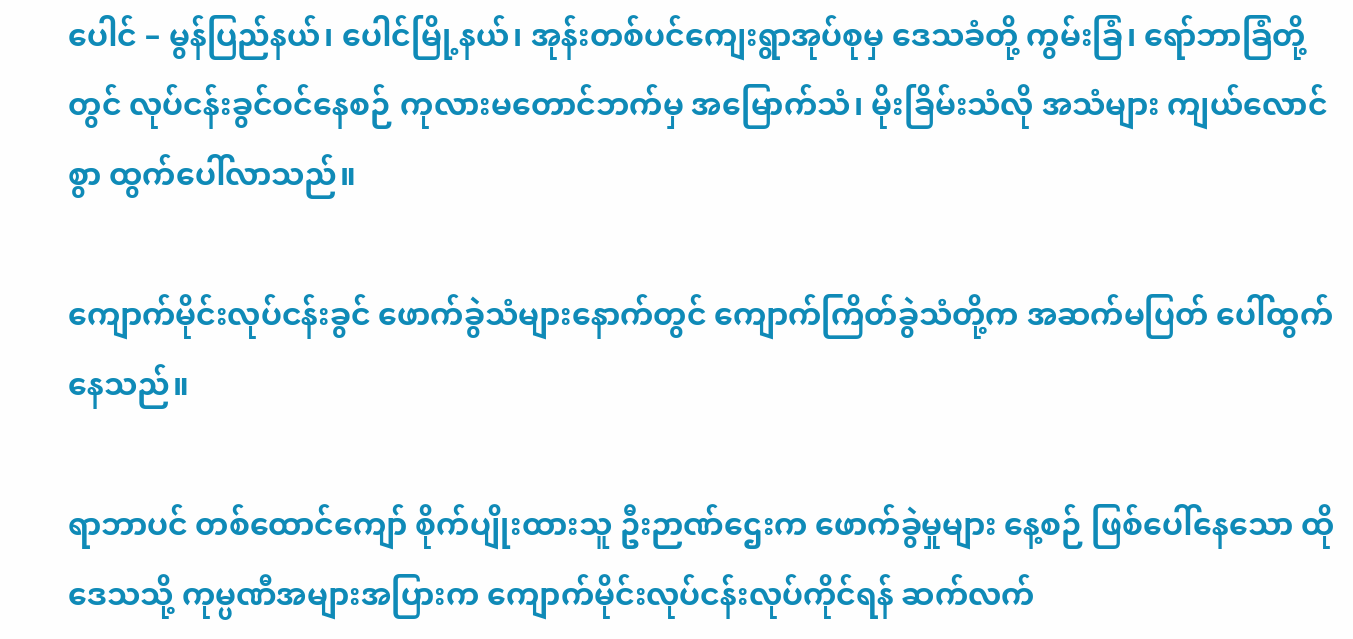ပေါင် – မွန်ပြည်နယ်၊ ပေါင်မြို့နယ်၊ အုန်းတစ်ပင်ကျေးရွာအုပ်စုမှ ဒေသခံတို့ ကွမ်းခြံ၊ ရော်ဘာခြံတို့တွင် လုပ်ငန်းခွင်ဝင်နေစဉ် ကုလားမတောင်ဘက်မှ အမြောက်သံ၊ မိုးခြိမ်းသံလို အသံများ ကျယ်လောင်စွာ ထွက်ပေါ်လာသည်။

ကျောက်မိုင်းလုပ်ငန်းခွင် ဖောက်ခွဲသံများနောက်တွင် ကျောက်ကြိတ်ခွဲသံတို့က အဆက်မပြတ် ပေါ်ထွက်နေသည်။

ရာဘာပင် တစ်ထောင်ကျော် စိုက်ပျိုးထားသူ ဦးဉာဏ်ဌေးက ဖောက်ခွဲမှုများ နေ့စဉ် ဖြစ်ပေါ်နေသော ထိုဒေသသို့ ကုမ္ပဏီအများအပြားက ကျောက်မိုင်းလုပ်ငန်းလုပ်ကိုင်ရန် ဆက်လက်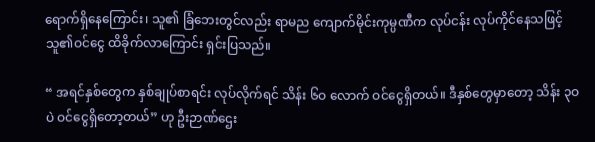ရောက်ရှိနေကြောင်း၊ သူ၏ ခြံဘေးတွင်လည်း ရာမည ကျောက်မိုင်းကုမ္ပဏီက လုပ်ငန်း လုပ်ကိုင်နေသဖြင့် သူ၏ဝင်ငွေ ထိခိုက်လာကြောင်း ရှင်းပြသည်။

“ အရင်နှစ်တွေက နှစ်ချုပ်စာရင်း လုပ်လိုက်ရင် သိန်း ၆ဝ လောက် ဝင်ငွေရှိတယ်။ ဒီနှစ်တွေမှာတော့ သိန်း ၃ဝ ပဲ ဝင်ငွေရှိတော့တယ်” ဟု ဦးဉာဏ်ဌေး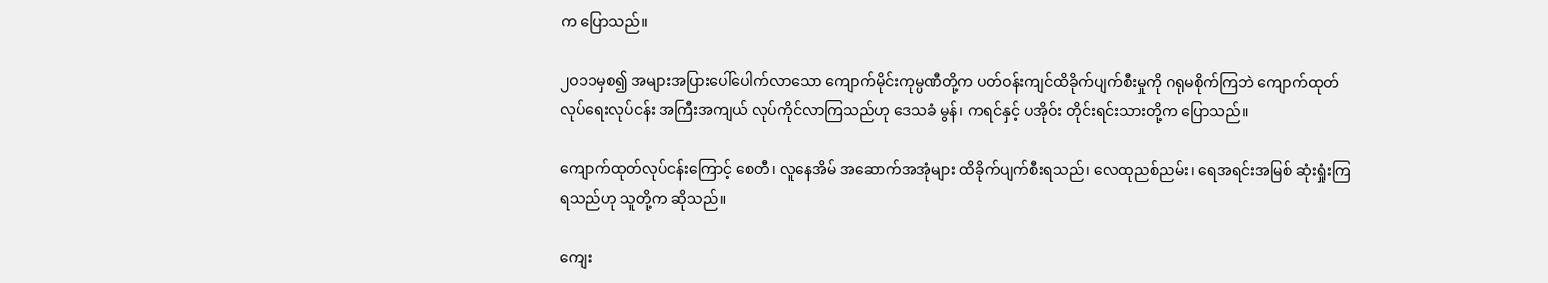က ပြောသည်။

၂ဝ၁၁မှစ၍ အများအပြားပေါ်ပေါက်လာသော ကျောက်မိုင်းကုမ္ပဏီတို့က ပတ်ဝန်းကျင်ထိခိုက်ပျက်စီးမှုကို ဂရုမစိုက်ကြဘဲ ကျောက်ထုတ်လုပ်ရေးလုပ်ငန်း အကြီးအကျယ် လုပ်ကိုင်လာကြသည်ဟု ဒေသခံ မွန်၊ ကရင်နှင့် ပအိုဝ်း တိုင်းရင်းသားတို့က ပြောသည်။

ကျောက်ထုတ်လုပ်ငန်းကြောင့် စေတီ၊ လူနေအိမ် အဆောက်အအုံများ ထိခိုက်ပျက်စီးရသည်၊ လေထုညစ်ညမ်း၊ ရေအရင်းအမြစ် ဆုံးရှုံးကြရသည်ဟု သူတို့က ဆိုသည်။

ကျေး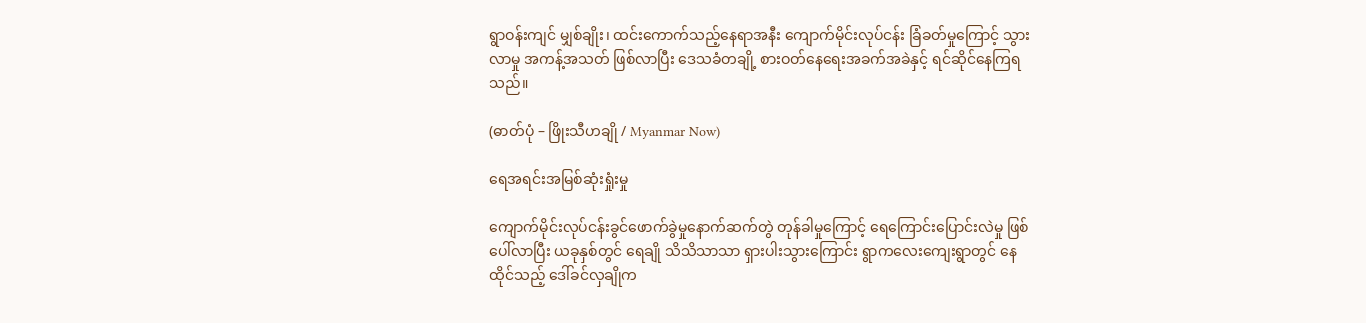ရွာဝန်းကျင် မျှစ်ချိုး၊ ထင်းကောက်သည့်နေရာအနီး ကျောက်မိုင်းလုပ်ငန်း ခြံခတ်မှုကြောင့် သွားလာမှု အကန့်အသတ် ဖြစ်လာပြီး ဒေသခံတချို့ စားဝတ်နေရေးအခက်အခဲနှင့် ရင်ဆိုင်နေကြရသည်။

(ဓာတ်ပုံ – ဖြိုးသီဟချို / Myanmar Now)

ရေအရင်းအမြစ်ဆုံးရှုံးမှု

ကျောက်မိုင်းလုပ်ငန်းခွင်ဖောက်ခွဲမှုနောက်ဆက်တွဲ တုန်ခါမှုကြောင့် ရေကြောင်းပြောင်းလဲမှု ဖြစ်ပေါ်လာပြီး ယခုနှစ်တွင် ရေချို သိသိသာသာ ရှားပါးသွားကြောင်း ရွာကလေးကျေးရွာတွင် နေထိုင်သည့် ဒေါ်ခင်လှချိုက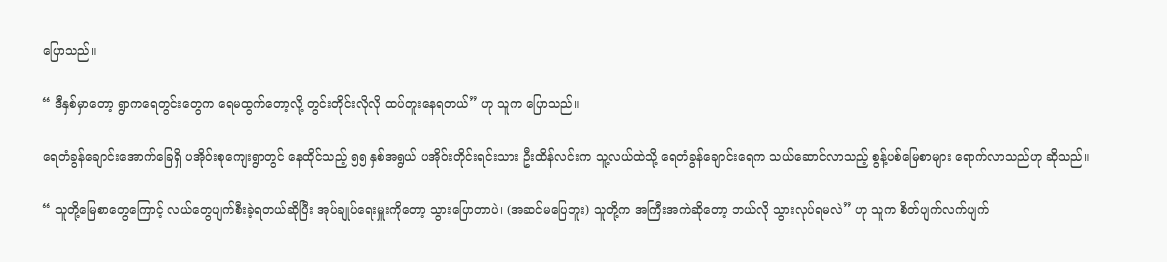ပြောသည်။

“ ဒီနှစ်မှာတော့ ရွာကရေတွင်းတွေက ရေမထွက်တော့လို့ တွင်းတိုင်းလိုလို ထပ်တူးနေရတယ်” ဟု သူက ပြောသည်။

ရေတံခွန်ချောင်းအောက်ခြေရှိ ပအိုဝ်းစုကျေးရွာတွင် နေထိုင်သည့် ၅၅ နှစ်အရွယ် ပအိုဝ်းတိုင်းရင်းသား ဦးထိန်လင်းက သူ့လယ်ထဲသို့ ရေတံခွန်ချောင်းရေက သယ်ဆောင်လာသည့် စွန့်ပစ်မြေစာများ ရောက်လာသည်ဟု ဆိုသည်။

“ သူတို့မြေစာတွေကြောင့် လယ်တွေပျက်စီးခဲ့ရတယ်ဆိုပြီး အုပ်ချုပ်ရေးမှူးကိုတော့ သွားပြောတာပဲ၊ (အဆင်မပြေဘူး) သူတို့က အကြီးအကဲဆိုတော့ ဘယ်လို သွားလုပ်ရမလဲ” ဟု သူက စိတ်ပျက်လက်ပျက်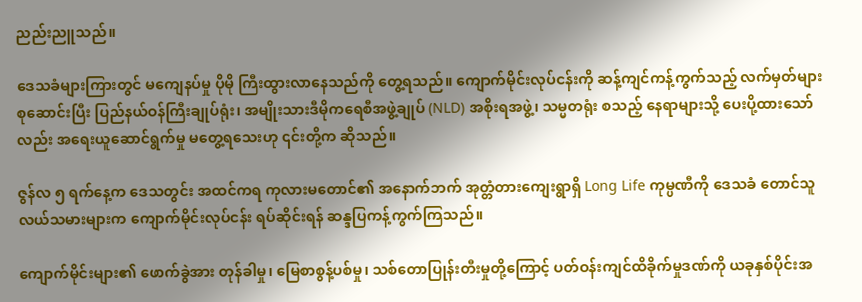ညည်းညူသည်။

ဒေသခံများကြားတွင် မကျေနပ်မှု ပိုမို ကြီးထွားလာနေသည်ကို တွေ့ရသည်။ ကျောက်မိုင်းလုပ်ငန်းကို ဆန့်ကျင်ကန့်ကွက်သည့် လက်မှတ်များ စုဆောင်းပြီး ပြည်နယ်ဝန်ကြီးချုပ်ရုံး၊ အမျိုးသားဒီမိုကရေစီအဖွဲ့ချုပ် (NLD) အစိုးရအဖွဲ့၊ သမ္မတရုံး စသည့် နေရာများသို့ ပေးပို့ထားသော်လည်း အရေးယူဆောင်ရွက်မှု မတွေ့ရသေးဟု ၎င်းတို့က ဆိုသည်။

ဇွန်လ ၅ ရက်နေ့က ဒေသတွင်း အထင်ကရ ကုလားမတောင်၏ အနောက်ဘက် အုတ္တံတားကျေးရွာရှိ Long Life ကုမ္ပဏီကို ဒေသခံ တောင်သူလယ်သမားများက ကျောက်မိုင်းလုပ်ငန်း ရပ်ဆိုင်းရန် ဆန္ဒပြကန့်ကွက်ကြသည်။

ကျောက်မိုင်းများ၏ ဖောက်ခွဲအား တုန်ခါမှု၊ မြေစာစွန့်ပစ်မှု၊ သစ်တောပြုန်းတီးမှုတို့ကြောင့် ပတ်ဝန်းကျင်ထိခိုက်မှုဒဏ်ကို ယခုနှစ်ပိုင်းအ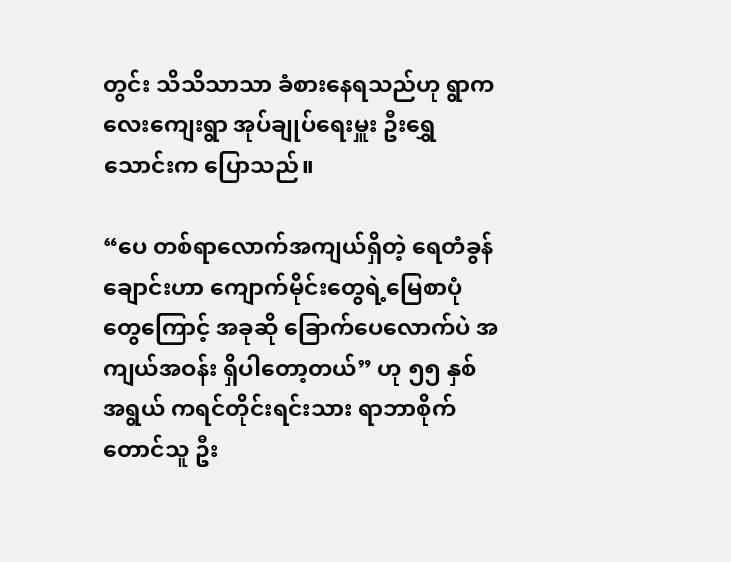တွင်း သိသိသာသာ ခံစားနေရသည်ဟု ရွာကလေးကျေးရွာ အုပ်ချုပ်ရေးမှူး ဦးရွှေသောင်းက ပြောသည်။

“ပေ တစ်ရာလောက်အကျယ်ရှိတဲ့ ရေတံခွန်ချောင်းဟာ ကျောက်မိုင်းတွေရဲ့မြေစာပုံတွေကြောင့် အခုဆို ခြောက်ပေလောက်ပဲ အကျယ်အဝန်း ရှိပါတော့တယ်” ဟု ၅၅ နှစ် အရွယ် ကရင်တိုင်းရင်းသား ရာဘာစိုက်တောင်သူ ဦး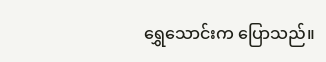ရွှေသောင်းက ပြောသည်။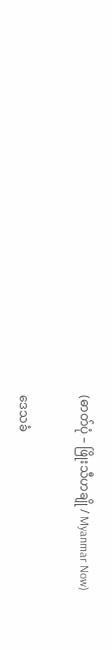(ဓာတ်ပုံ – ဖြိုးသီဟချို / Myanmar Now)

ဒေသခံ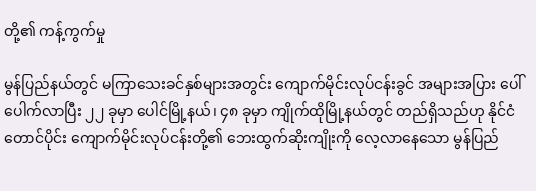တို့၏ ကန့်ကွက်မှု

မွန်ပြည်နယ်တွင် မကြာသေးခင်နှစ်များအတွင်း ကျောက်မိုင်းလုပ်ငန်းခွင် အများအပြား ပေါ်ပေါက်လာပြီး ၂၂ ခုမှာ ပေါင်မြို့နယ်၊ ၄၈ ခုမှာ ကျိုက်ထိုမြို့နယ်တွင် တည်ရှိသည်ဟု နိုင်ငံတောင်ပိုင်း ကျောက်မိုင်းလုပ်ငန်းတို့၏ ဘေးထွက်ဆိုးကျိုးကို လေ့လာနေသော မွန်ပြည်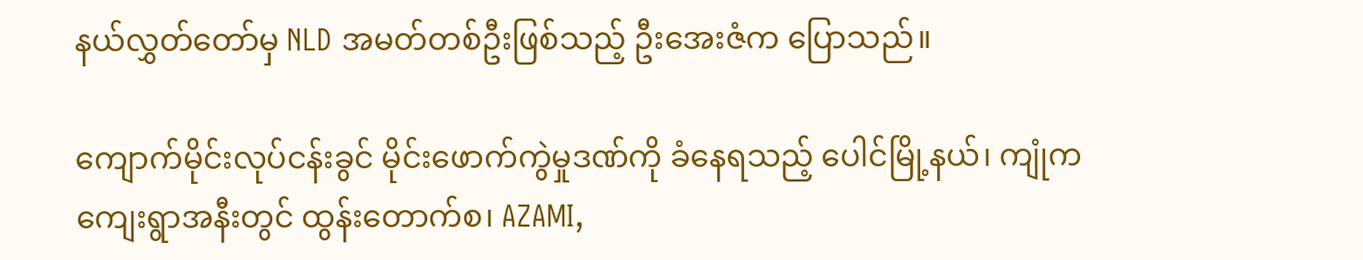နယ်လွှတ်တော်မှ NLD အမတ်တစ်ဦးဖြစ်သည့် ဦးအေးဇံက ပြောသည်။

ကျောက်မိုင်းလုပ်ငန်းခွင် မိုင်းဖောက်ကွဲမှုဒဏ်ကို ခံနေရသည့် ပေါင်မြို့နယ်၊ ကျုံကကျေးရွာအနီးတွင် ထွန်းတောက်စ၊ AZAMI,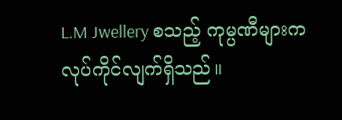L.M Jwellery စသည့် ကုမ္ပဏီများက လုပ်ကိုင်လျက်ရှိသည်။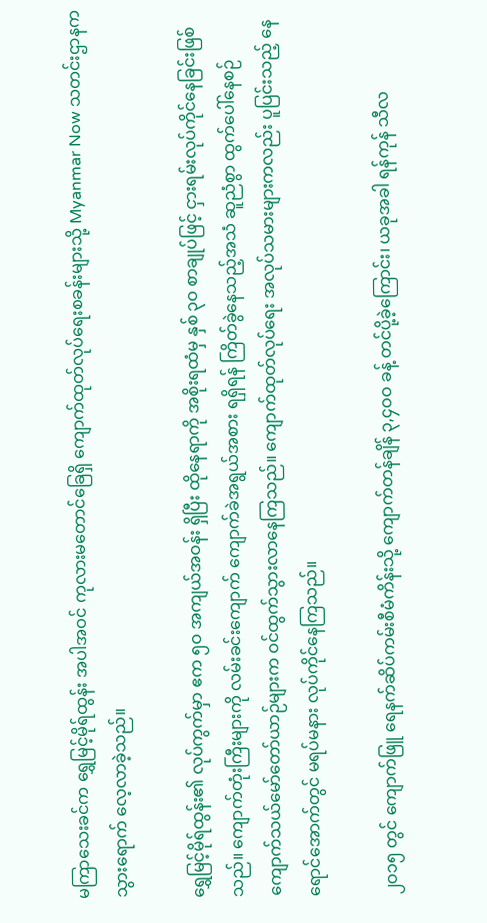မကြာသေးခင်က ရွှေမြင့်မိုရ်ထွန်း အပါအဝင် ကုလားမတောင်ခြေရှိ ကျောက်ထုတ်လုပ်ရေးစခန်းများသို့ Myanmar Now သတင်းဌာနက သွားရောက် လေ့လာခဲ့သည်။

ရွှေမြင့်မိုရ်ထွန်း၏ လုပ်ကွက်မှာ ဧက ၅ဝ အကျယ်အဝန်း ရှိပြီး ထိုနေရာကို အစိုးရထံမှ နှစ် ၃ဝ စာချုပ်ဖြင့် ငှားရမ်းလုပ်ကိုင်နေခြင်းဖြစ်သည်။ ကျောက်တုံးကြီးများကို လမ်းခင်းကျောက် ကျောက်ခဲအရွယ်အစား ရရှိရန် ကြိတ်ခွဲနေသည့်အသံ ဆူညံစွာ ထွက်ပေါ်နေစဉ် ကျောက်သယ်မော်တော်ယာဉ်များက ဝင်ထွက်သွားလာနေကြသည်။ ကျောက်ထုတ်လုပ်ရေး အလုပ်သမားများကလည်း ပူပြင်းသည့် နေရောင်အောက်တွင် မရပ်မနား လုပ်ကိုင်နေကြသည်။

၂ဝ၁၅ တွင် ကျောက်ဖြူ ရေနက်ဆိပ်ကမ်းစီမံကိန်းသို့ ကျောက်တန်ချိန် ၃,၄ဝဝ ခန့် တင်ပို့ခဲ့ကြောင်း၊ ယခုအခါ ရန်ကုန် သီလ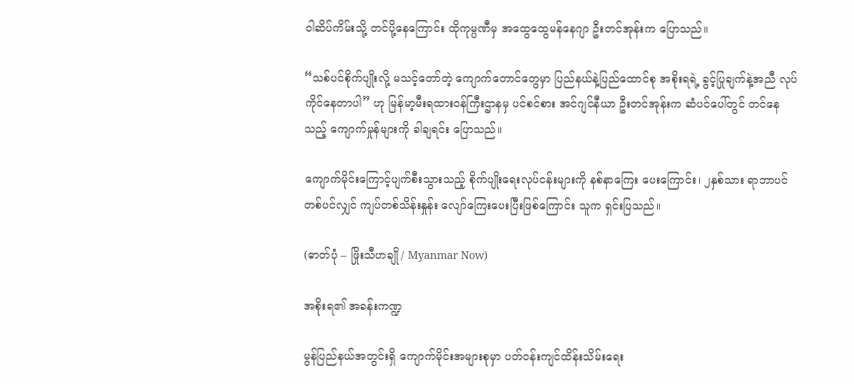ဝါဆိပ်ကိမ်းသို့ တင်ပို့နေကြောင်း ထိုကုမ္ပဏီမှ အထွေထွေမန်နေဂျာ ဦးတင်အုန်းက ပြောသည်။

“သစ်ပင်စိုက်ပျိုးလို့ မသင့်တော်တဲ့ ကျောက်တောင်တွေမှာ ပြည်နယ်နဲ့ပြည်ထောင်စု အစိုးရရဲ့ ခွင့်ပြုချက်နဲ့အညီ လုပ်ကိုင်နေတာပါ” ဟု မြန်မာ့မီးရထားဝန်ကြီးဌာနမှ ပင်စင်စား အင်ဂျင်နီယာ ဦးတင်အုန်းက ဆံပင်ပေါ်တွင် တင်နေသည့် ကျောက်မှုန်များကို ခါချရင်း ပြောသည်။

ကျောက်မိုင်းကြောင့်ပျက်စီးသွားသည့် စိုက်ပျိုးရေးလုပ်ငန်းများကို နစ်နာကြေး ပေးကြောင်း၊ ၂နှစ်သား ရာဘာပင်တစ်ပင်လျှင် ကျပ်တစ်သိန်းနှုန်း လျော်ကြေးပေးပြီးဖြစ်ကြောင်း သူက ရှင်းပြသည်။

(ဓာတ်ပုံ – ဖြိုးသီဟချို / Myanmar Now)

အစိုးရ၏ အခန်းကဏ္ဍ

မွန်ပြည်နယ်အတွင်းရှိ ကျောက်မိုင်းအများစုမှာ ပတ်ဝန်းကျင်ထိန်းသိမ်းရေး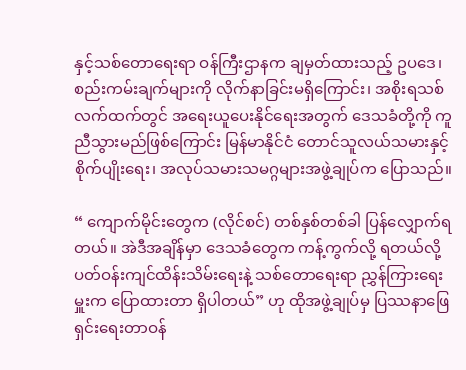နှင့်သစ်တောရေးရာ ဝန်ကြီးဌာနက ချမှတ်ထားသည့် ဥပဒေ၊ စည်းကမ်းချက်များကို လိုက်နာခြင်းမရှိကြောင်း၊ အစိုးရသစ်လက်ထက်တွင် အရေးယူပေးနိုင်ရေးအတွက် ဒေသခံတို့ကို ကူညီသွားမည်ဖြစ်ကြောင်း မြန်မာနိုင်ငံ တောင်သူလယ်သမားနှင့် စိုက်ပျိုးရေး၊ အလုပ်သမားသမဂ္ဂများအဖွဲ့ချုပ်က ပြောသည်။

“ ကျောက်မိုင်းတွေက (လိုင်စင်) တစ်နှစ်တစ်ခါ ပြန်လျှောက်ရတယ်။ အဲဒီအချိန်မှာ ဒေသခံတွေက ကန့်ကွက်လို့ ရတယ်လို့ ပတ်ဝန်းကျင်ထိန်းသိမ်းရေးနဲ့ သစ်တောရေးရာ ညွှန်ကြားရေးမှူးက ပြောထားတာ ရှိပါတယ်” ဟု ထိုအဖွဲ့ချုပ်မှ ပြဿနာဖြေရှင်းရေးတာဝန်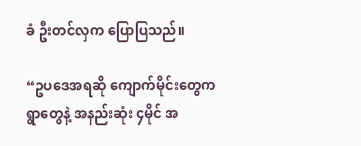ခံ ဦးတင်လှက ပြောပြသည်။

“ဥပဒေအရဆို ကျောက်မိုင်းတွေက ရွာတွေနဲ့ အနည်းဆုံး ၄မိုင် အ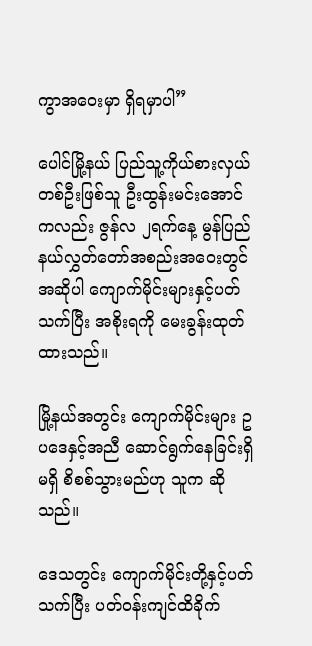ကွာအဝေးမှာ ရှိရမှာပါ”

ပေါင်မြို့နယ် ပြည်သူ့ကိုယ်စားလှယ်တစ်ဦးဖြစ်သူ ဦးထွန်းမင်းအောင်ကလည်း ဇွန်လ ၂ရက်နေ့ မွန်ပြည်နယ်လွှတ်တော်အစည်းအဝေးတွင် အဆိုပါ ကျောက်မိုင်းများနှင့်ပတ်သက်ပြီး အစိုးရကို မေးခွန်းထုတ်ထားသည်။

မြို့နယ်အတွင်း ကျောက်မိုင်းများ ဥပဒေနှင့်အညီ ဆောင်ရွက်နေခြင်းရှိမရှိ စိစစ်သွားမည်ဟု သူက ဆိုသည်။

ဒေသတွင်း ကျောက်မိုင်းတို့နှင့်ပတ်သက်ပြီး ပတ်ဝန်းကျင်ထိခိုက်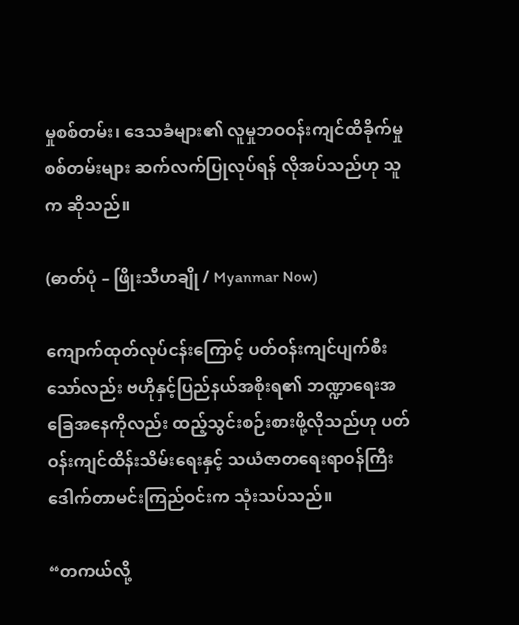မှုစစ်တမ်း၊ ဒေသခံများ၏ လူမှုဘဝဝန်းကျင်ထိခိုက်မှုစစ်တမ်းများ ဆက်လက်ပြုလုပ်ရန် လိုအပ်သည်ဟု သူက ဆိုသည်။

(ဓာတ်ပုံ – ဖြိုးသီဟချို / Myanmar Now)

ကျောက်ထုတ်လုပ်ငန်းကြောင့် ပတ်ဝန်းကျင်ပျက်စီးသော်လည်း ဗဟိုနှင့်ပြည်နယ်အစိုးရ၏ ဘဏ္ဍာရေးအခြေအနေကိုလည်း ထည့်သွင်းစဉ်းစားဖို့လိုသည်ဟု ပတ်ဝန်းကျင်ထိန်းသိမ်းရေးနှင့် သယံဇာတရေးရာဝန်ကြီး ဒေါက်တာမင်းကြည်ဝင်းက သုံးသပ်သည်။

“တကယ်လို့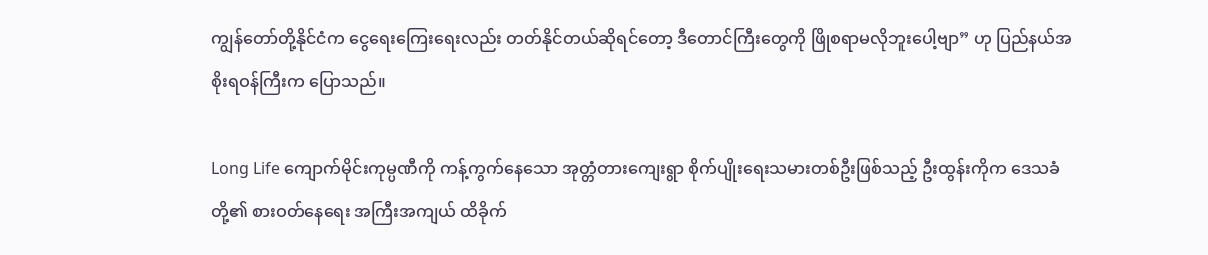ကျွန်တော်တို့နိုင်ငံက ငွေရေးကြေးရေးလည်း တတ်နိုင်တယ်ဆိုရင်တော့ ဒီတောင်ကြီးတွေကို ဖြိုစရာမလိုဘူးပေါ့ဗျာ” ဟု ပြည်နယ်အစိုးရဝန်ကြီးက ပြောသည်။

Long Life ကျောက်မိုင်းကုမ္ပဏီကို ကန့်ကွက်နေသော အုတ္တံတားကျေးရွာ စိုက်ပျိုးရေးသမားတစ်ဦးဖြစ်သည့် ဦးထွန်းကိုက ဒေသခံတို့၏ စားဝတ်နေရေး အကြီးအကျယ် ထိခိုက်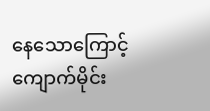နေသောကြောင့် ကျောက်မိုင်း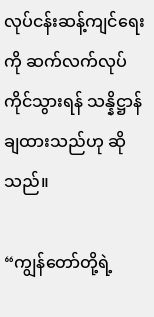လုပ်ငန်းဆန့်ကျင်ရေးကို ဆက်လက်လုပ်ကိုင်သွားရန် သန္နိဋ္ဌာန်ချထားသည်ဟု ဆိုသည်။

“ကျွန်တော်တို့ရဲ့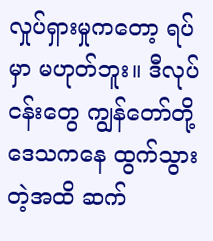လှုပ်ရှားမှုကတော့ ရပ်မှာ မဟုတ်ဘူး။ ဒီလုပ်ငန်းတွေ ကျွန်တော်တို့ဒေသကနေ ထွက်သွားတဲ့အထိ ဆက်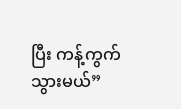ပြီး ကန့်ကွက်သွားမယ်”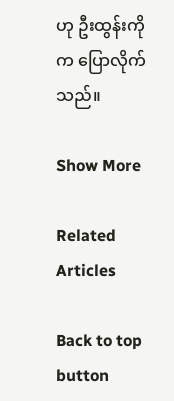ဟု ဦးထွန်းကိုက ပြောလိုက်သည်။

Show More

Related Articles

Back to top button